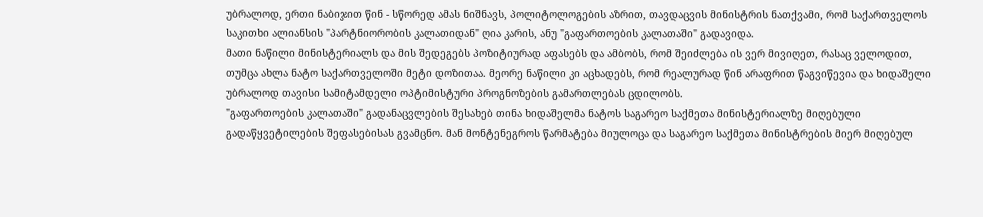უბრალოდ, ერთი ნაბიჯით წინ - სწორედ ამას ნიშნავს, პოლიტოლოგების აზრით, თავდაცვის მინისტრის ნათქვამი, რომ საქართველოს საკითხი ალიანსის "პარტნიორობის კალათიდან" ღია კარის, ანუ "გაფართოების კალათაში" გადავიდა.
მათი ნაწილი მინისტერიალს და მის შედეგებს პოზიტიურად აფასებს და ამბობს, რომ შეიძლება ის ვერ მივიღეთ, რასაც ველოდით, თუმცა ახლა ნატო საქართველოში მეტი დოზითაა. მეორე ნაწილი კი აცხადებს, რომ რეალურად წინ არაფრით წაგვიწევია და ხიდაშელი უბრალოდ თავისი სამიტამდელი ოპტიმისტური პროგნოზების გამართლებას ცდილობს.
"გაფართოების კალათაში" გადანაცვლების შესახებ თინა ხიდაშელმა ნატოს საგარეო საქმეთა მინისტერიალზე მიღებული გადაწყვეტილების შეფასებისას გვამცნო. მან მონტენეგროს წარმატება მიულოცა და საგარეო საქმეთა მინისტრების მიერ მიღებულ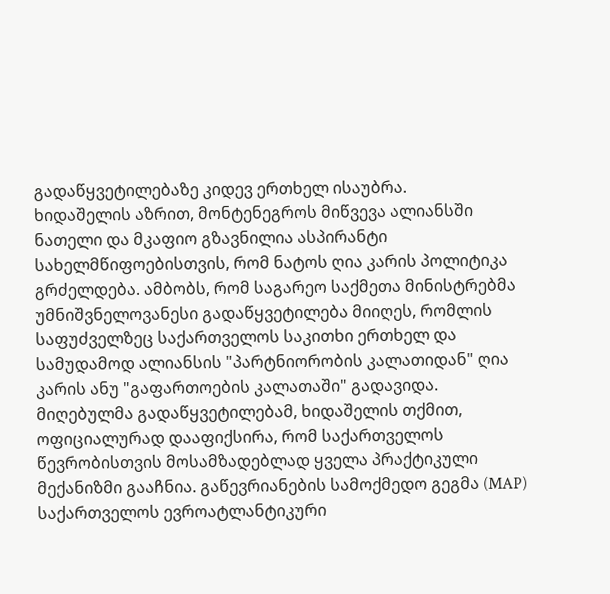გადაწყვეტილებაზე კიდევ ერთხელ ისაუბრა.
ხიდაშელის აზრით, მონტენეგროს მიწვევა ალიანსში ნათელი და მკაფიო გზავნილია ასპირანტი სახელმწიფოებისთვის, რომ ნატოს ღია კარის პოლიტიკა გრძელდება. ამბობს, რომ საგარეო საქმეთა მინისტრებმა უმნიშვნელოვანესი გადაწყვეტილება მიიღეს, რომლის საფუძველზეც საქართველოს საკითხი ერთხელ და სამუდამოდ ალიანსის "პარტნიორობის კალათიდან" ღია კარის ანუ "გაფართოების კალათაში" გადავიდა.
მიღებულმა გადაწყვეტილებამ, ხიდაშელის თქმით, ოფიციალურად დააფიქსირა, რომ საქართველოს წევრობისთვის მოსამზადებლად ყველა პრაქტიკული მექანიზმი გააჩნია. გაწევრიანების სამოქმედო გეგმა (MAP) საქართველოს ევროატლანტიკური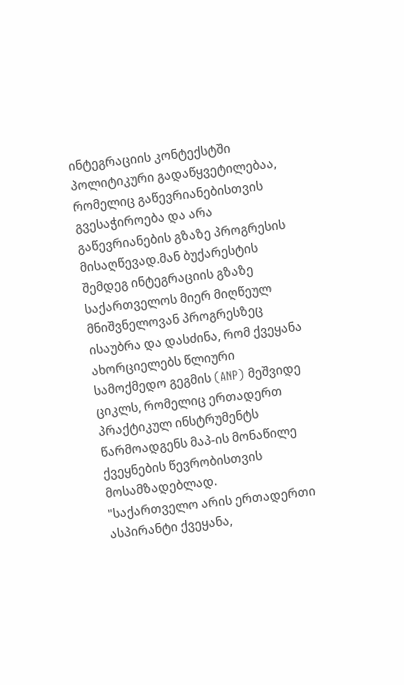ინტეგრაციის კონტექსტში პოლიტიკური გადაწყვეტილებაა, რომელიც გაწევრიანებისთვის გვესაჭიროება და არა გაწევრიანების გზაზე პროგრესის მისაღწევად.მან ბუქარესტის შემდეგ ინტეგრაციის გზაზე საქართველოს მიერ მიღწეულ მნიშვნელოვან პროგრესზეც ისაუბრა და დასძინა, რომ ქვეყანა ახორციელებს წლიური სამოქმედო გეგმის (ANP) მეშვიდე ციკლს, რომელიც ერთადერთ პრაქტიკულ ინსტრუმენტს წარმოადგენს მაპ-ის მონაწილე ქვეყნების წევრობისთვის მოსამზადებლად.
"საქართველო არის ერთადერთი ასპირანტი ქვეყანა,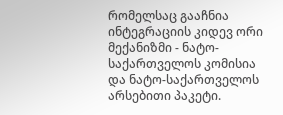რომელსაც გააჩნია ინტეგრაციის კიდევ ორი მექანიზმი - ნატო-საქართველოს კომისია და ნატო-საქართველოს არსებითი პაკეტი.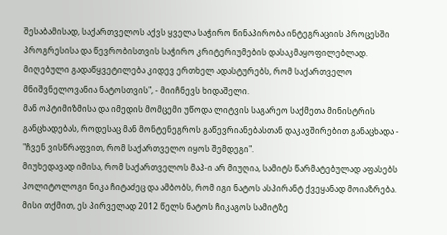შესაბამისად, საქართველოს აქვს ყველა საჭირო წინაპირობა ინტეგრაციის პროცესში პროგრესისა და წევრობისთვის საჭირო კრიტერიუმების დასაკმაყოფილებლად. მიღებული გადაწყვეტილება კიდევ ერთხელ ადასტურებს, რომ საქართველო მნიშვნელოვანია ნატოსთვის", - მიიჩნევს ხიდაშელი.
მან ოპტიმიზმისა და იმედის მომცემი უწოდა ლიტვის საგარეო საქმეთა მინისტრის განცხადებას, როდესაც მან მონტენეგროს გაწევრიანებასთან დაკავშირებით განაცხადა - "ჩვენ ვისწრაფვით, რომ საქართველო იყოს შემდეგი".
მიუხედავად იმისა, რომ საქართველოს მაპ-ი არ მიუღია, სამიტს წარმატებულად აფასებს პოლიტოლოგი ნიკა ჩიტაძეც და ამბობს, რომ იგი ნატოს ასპირანტ ქვეყანად მოიაზრება. მისი თქმით, ეს პირველად 2012 წელს ნატოს ჩიკაგოს სამიტზე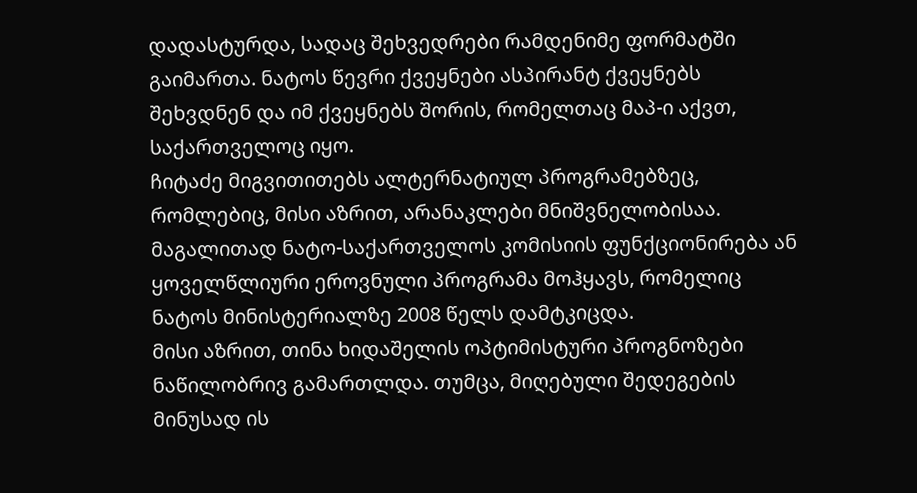დადასტურდა, სადაც შეხვედრები რამდენიმე ფორმატში გაიმართა. ნატოს წევრი ქვეყნები ასპირანტ ქვეყნებს შეხვდნენ და იმ ქვეყნებს შორის, რომელთაც მაპ-ი აქვთ, საქართველოც იყო.
ჩიტაძე მიგვითითებს ალტერნატიულ პროგრამებზეც, რომლებიც, მისი აზრით, არანაკლები მნიშვნელობისაა. მაგალითად ნატო-საქართველოს კომისიის ფუნქციონირება ან ყოველწლიური ეროვნული პროგრამა მოჰყავს, რომელიც ნატოს მინისტერიალზე 2008 წელს დამტკიცდა.
მისი აზრით, თინა ხიდაშელის ოპტიმისტური პროგნოზები ნაწილობრივ გამართლდა. თუმცა, მიღებული შედეგების მინუსად ის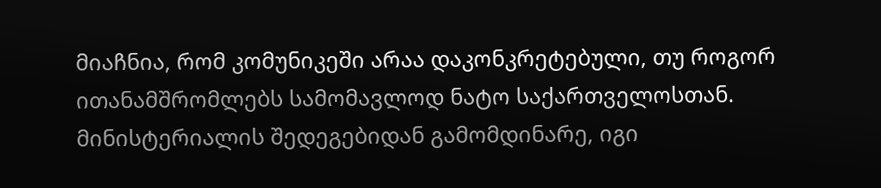მიაჩნია, რომ კომუნიკეში არაა დაკონკრეტებული, თუ როგორ ითანამშრომლებს სამომავლოდ ნატო საქართველოსთან.
მინისტერიალის შედეგებიდან გამომდინარე, იგი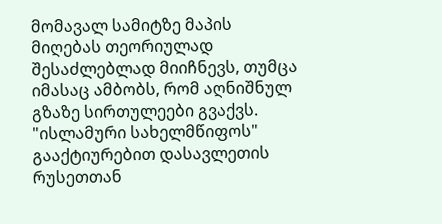მომავალ სამიტზე მაპის მიღებას თეორიულად შესაძლებლად მიიჩნევს, თუმცა იმასაც ამბობს, რომ აღნიშნულ გზაზე სირთულეები გვაქვს.
"ისლამური სახელმწიფოს" გააქტიურებით დასავლეთის რუსეთთან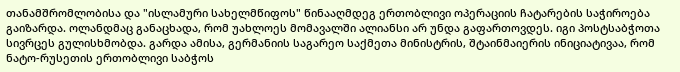თანამშრომლობისა და "ისლამური სახელმწიფოს" წინააღმდეგ ერთობლივი ოპერაციის ჩატარების საჭიროება გაიზარდა. ოლანდმაც განაცხადა, რომ უახლოეს მომავალში ალიანსი არ უნდა გაფართოვდეს. იგი პოსტსაბჭოთა სივრცეს გულისხმობდა. გარდა ამისა, გერმანიის საგარეო საქმეთა მინისტრის, შტაინმაიერის ინიციატივაა, რომ ნატო-რუსეთის ერთობლივი საბჭოს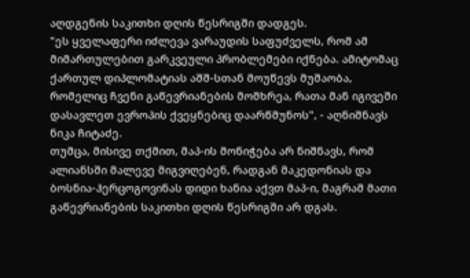აღდგენის საკითხი დღის წესრიგში დადგეს.
"ეს ყველაფერი იძლევა ვარაუდის საფუძველს, რომ ამ მიმართულებით გარკვეული პრობლემები იქნება. ამიტომაც ქართულ დიპლომატიას აშშ-სთან მოუწევს მუშაობა, რომელიც ჩვენი გაწევრიანების მომხრეა, რათა მან იგივეში დასავლეთ ევროპის ქვეყნებიც დაარწმუნოს", - აღნიშნავს ნიკა ჩიტაძე.
თუმცა, მისივე თქმით, მაპ-ის მონიჭება არ ნიშნავს, რომ ალიანსში მალევე მიგვიღებენ, რადგან მაკედონიას და ბოსნია-ჰერცოგოვინას დიდი ხანია აქვთ მაპ-ი, მაგრამ მათი გაწევრიანების საკითხი დღის წესრიგში არ დგას.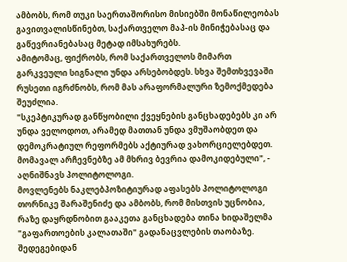ამბობს, რომ თუკი საერთაშორისო მისიებში მონაწილეობას გავითვალისწინებთ, საქართველო მაპ-ის მინიჭებასაც და გაწევრიანებასაც მეტად იმსახურებს.
ამიტომაც, ფიქრობს, რომ საქართველოს მიმართ გარკვეული სიგნალი უნდა არსებობდეს. სხვა შემთხვევაში რუსეთი იგრძნობს, რომ მას არაფორმალური ზემოქმედება შეუძლია.
"სკეპტიკურად განწყობილი ქვეყნების განცხადებებს კი არ უნდა ველოდოთ, არამედ მათთან უნდა ვმუშაობდეთ და დემოკრატიულ რეფორმებს აქტიურად ვახორციელებდეთ. მომავალ არჩევნებზე ამ მხრივ ბევრია დამოკიდებული", - აღნიშნავს პოლიტოლოგი.
მოვლენებს ნაკლებპოზიტიურად აფასებს პოლიტოლოგი თორნიკე შარაშენიძე და ამბობს, რომ მისთვის უცნობია, რაზე დაყრდნობით გააკეთა განცხადება თინა ხიდაშელმა "გაფართოების კალათაში" გადანაცვლების თაობაზე. შედეგებიდან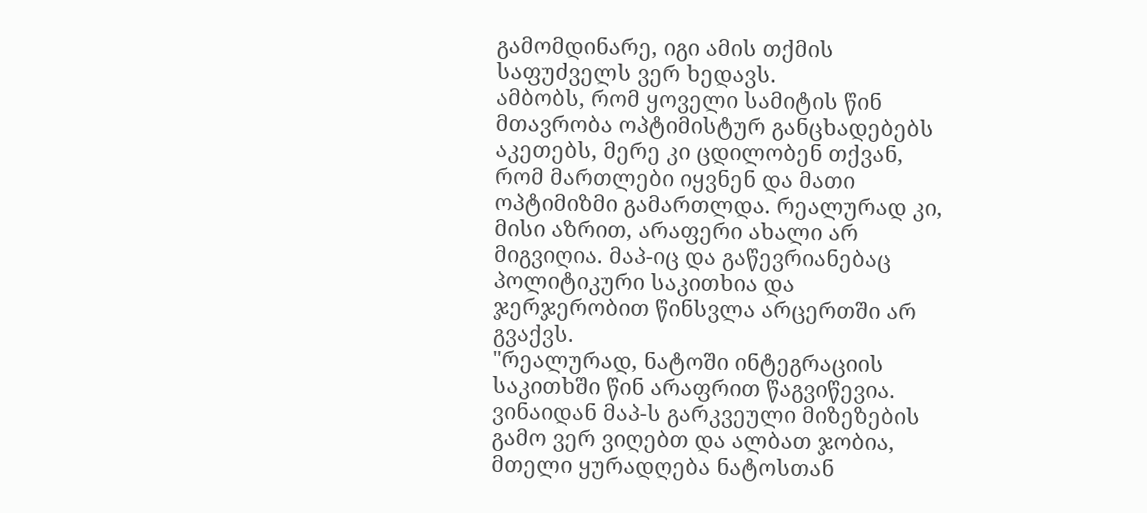გამომდინარე, იგი ამის თქმის საფუძველს ვერ ხედავს.
ამბობს, რომ ყოველი სამიტის წინ მთავრობა ოპტიმისტურ განცხადებებს აკეთებს, მერე კი ცდილობენ თქვან, რომ მართლები იყვნენ და მათი ოპტიმიზმი გამართლდა. რეალურად კი, მისი აზრით, არაფერი ახალი არ მიგვიღია. მაპ-იც და გაწევრიანებაც პოლიტიკური საკითხია და ჯერჯერობით წინსვლა არცერთში არ გვაქვს.
"რეალურად, ნატოში ინტეგრაციის საკითხში წინ არაფრით წაგვიწევია. ვინაიდან მაპ-ს გარკვეული მიზეზების გამო ვერ ვიღებთ და ალბათ ჯობია, მთელი ყურადღება ნატოსთან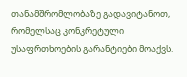თანამშრომლობაზე გადავიტანოთ, რომელსაც კონკრეტული უსაფრთხოების გარანტიები მოაქვს.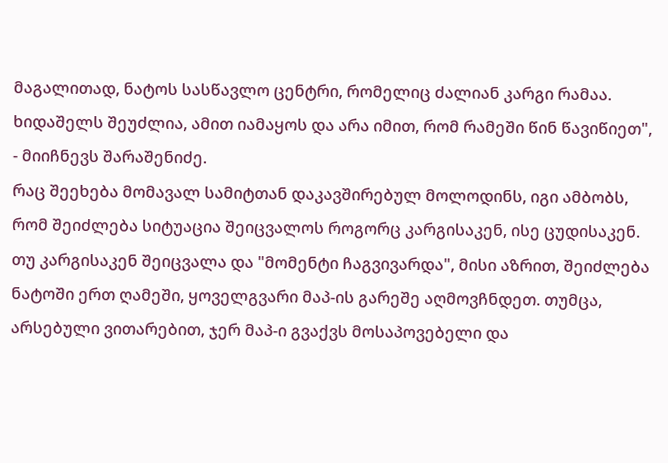მაგალითად, ნატოს სასწავლო ცენტრი, რომელიც ძალიან კარგი რამაა. ხიდაშელს შეუძლია, ამით იამაყოს და არა იმით, რომ რამეში წინ წავიწიეთ", - მიიჩნევს შარაშენიძე.
რაც შეეხება მომავალ სამიტთან დაკავშირებულ მოლოდინს, იგი ამბობს, რომ შეიძლება სიტუაცია შეიცვალოს როგორც კარგისაკენ, ისე ცუდისაკენ. თუ კარგისაკენ შეიცვალა და "მომენტი ჩაგვივარდა", მისი აზრით, შეიძლება ნატოში ერთ ღამეში, ყოველგვარი მაპ-ის გარეშე აღმოვჩნდეთ. თუმცა, არსებული ვითარებით, ჯერ მაპ-ი გვაქვს მოსაპოვებელი და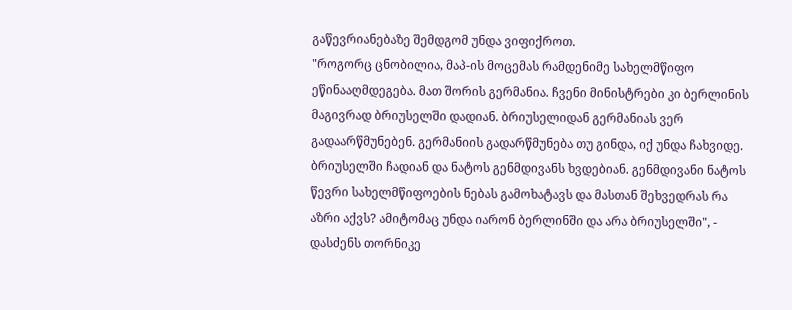გაწევრიანებაზე შემდგომ უნდა ვიფიქროთ.
"როგორც ცნობილია, მაპ-ის მოცემას რამდენიმე სახელმწიფო ეწინააღმდეგება. მათ შორის გერმანია. ჩვენი მინისტრები კი ბერლინის მაგივრად ბრიუსელში დადიან. ბრიუსელიდან გერმანიას ვერ გადაარწმუნებენ. გერმანიის გადარწმუნება თუ გინდა, იქ უნდა ჩახვიდე. ბრიუსელში ჩადიან და ნატოს გენმდივანს ხვდებიან. გენმდივანი ნატოს წევრი სახელმწიფოების ნებას გამოხატავს და მასთან შეხვედრას რა აზრი აქვს? ამიტომაც უნდა იარონ ბერლინში და არა ბრიუსელში", - დასძენს თორნიკე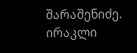შარაშენიძე.
ირაკლი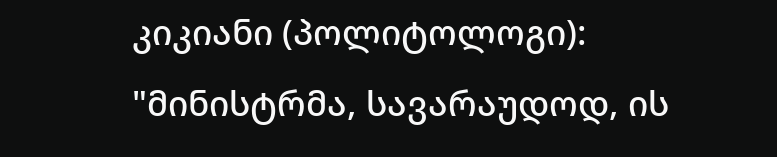კიკიანი (პოლიტოლოგი): "მინისტრმა, სავარაუდოდ, ის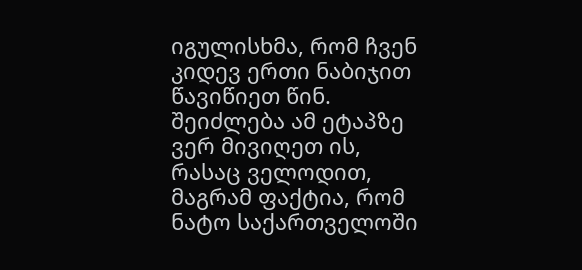იგულისხმა, რომ ჩვენ კიდევ ერთი ნაბიჯით წავიწიეთ წინ. შეიძლება ამ ეტაპზე ვერ მივიღეთ ის, რასაც ველოდით, მაგრამ ფაქტია, რომ ნატო საქართველოში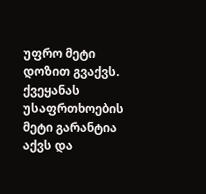უფრო მეტი დოზით გვაქვს. ქვეყანას უსაფრთხოების მეტი გარანტია აქვს და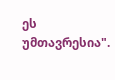ეს უმთავრესია".